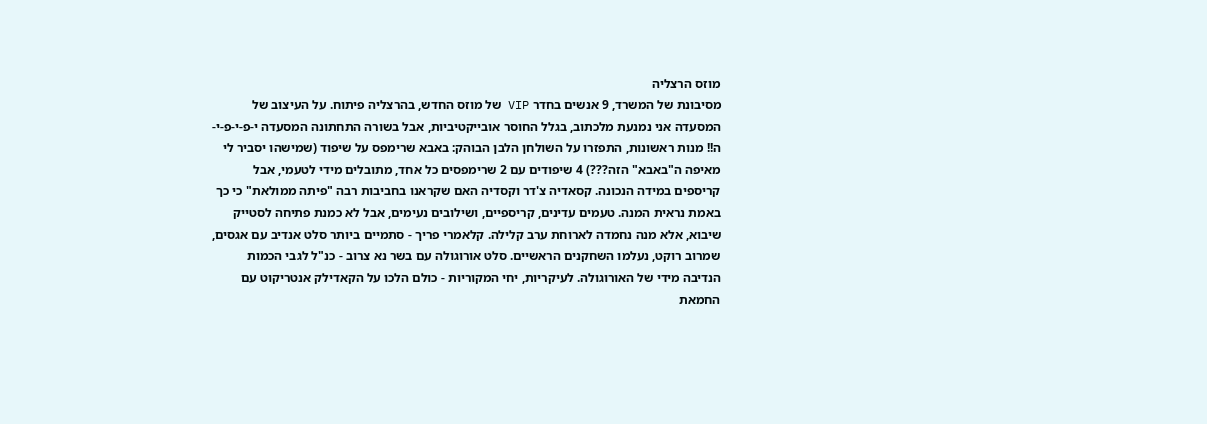מוזס הרצליה
מסיבונת של המשרד, 9 אנשים בחדר VIP של מוזס החדש, בהרצליה פיתוח. על העיצוב של המסעדה אני נמנעת מלכתוב, בגלל החוסר אובייקטיביות, אבל בשורה התחתונה המסעדה י-פ-י-פ-י-ה!! מנות ראשונות, התפזרו על השולחן הלבן הבוהק: באבא שרימפס על שיפוד (שמישהו יסביר לי מאיפה ה"באבא" הזה???) 4 שיפודים עם 2 שרימפסים כל אחד, מתובלים מידי לטעמי, אבל קריספים במידה הנכונה. קסאדיה צ'דר וקסדיה האם שקראנו בחביבות רבה "פיתה ממולאת" כי כך באמת נראית המנה. טעמים עדינים, קריספיים, ושילובים נעימים, אבל לא כמנת פתיחה לסטייק שיבוא, אלא מנה נחמדה לארוחת ערב קלילה. קלאמרי פריך - סתמיים ביותר סלט אנדיב עם אגסים, שמרוב רוקט, נעלמו השחקנים הראשיים. סלט אורוגולה עם בשר נא צרוב - כנ"ל לגבי הכמות הנדיבה מידי של האורוגולה. לעיקריות, יחי המקוריות - כולם הלכו על הקאדילק אנטריקוט עם החמאת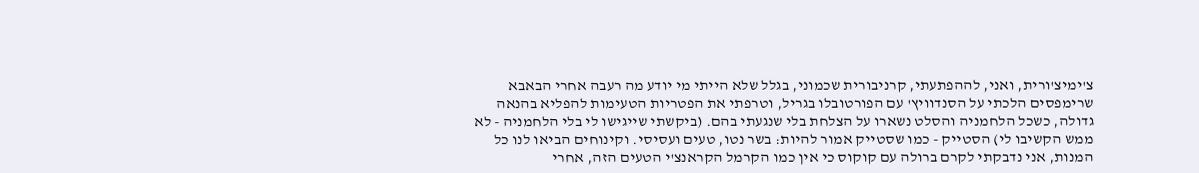צ'ימיצ'ורית, ואני, לההפתעתי, קרניבורית שכמוני, בגלל שלא הייתי מי יודע מה רעבה אחרי הבאבא שרימפסים הלכתי על הסנדוויץ' עם הפורטובלו בגריל, וטרפתי את הפטריות הטעימות להפליא בהנאה גדולה, כשכל הלחמניה והסלט נשארו על הצלחת בלי שנגעתי בהם. (ביקשתי שייגישו לי בלי הלחמניה - לא ממש הקשיבו לי) הסטייק - כמו שסטייק אמור להיות: בשר נטו, טעים ועסיסי. וקינוחים הביאו לנו כל המנות, אני נדבקתי לקרם ברולה עם קוקוס כי אין כמו הקרמל הקראנצ'י הטעים הזה, אחרי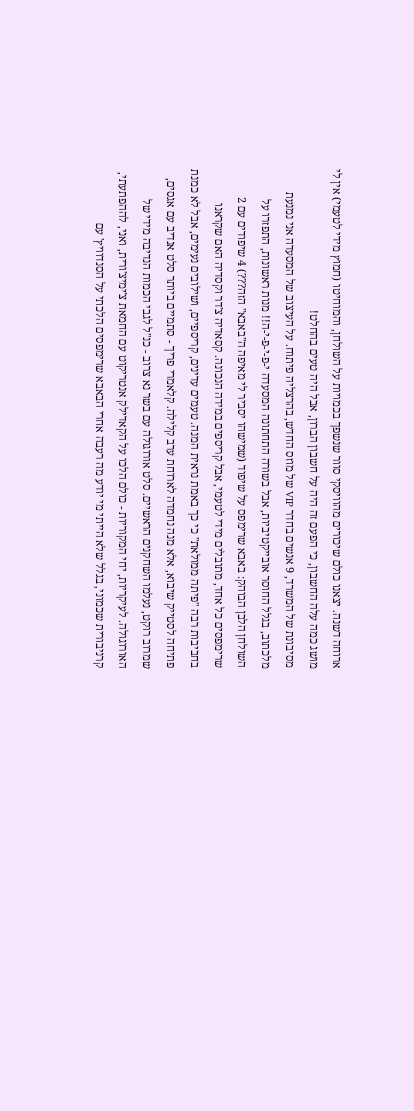ארוחה דשנה. יצאנו כולם שיכורים מהוויסקי סוור שנשפך בכמויות על השולחן, והמוחיטו (חמוץ מידי לטעמי) אין לי מושג כמה עלה החשבון, כי הפעם זה היה על חשבון הברון, אבל היה טעים בהחלט!
מסיבונת של המשרד, 9 אנשים בחדר VIP של מוזס החדש, בהרצליה פיתוח. על העיצוב של המסעדה אני נמנעת מלכתוב, בגלל החוסר אובייקטיביות, אבל בשורה התחתונה המסעדה י-פ-י-פ-י-ה!! מנות ראשונות, התפזרו על השולחן הלבן הבוהק: באבא שרימפס על שיפוד (שמישהו יסביר לי מאיפה ה"באבא" הזה???) 4 שיפודים עם 2 שרימפסים כל אחד, מתובלים מידי לטעמי, אבל קריספים במידה הנכונה. קסאדיה צ'דר וקסדיה האם שקראנו בחביבות רבה "פיתה ממולאת" כי כך באמת נראית המנה. טעמים עדינים, קריספיים, ושילובים נעימים, אבל לא כמנת פתיחה לסטייק שיבוא, אלא מנה נחמדה לארוחת ערב קלילה. קלאמרי פריך - סתמיים ביותר סלט אנדיב עם אגסים, שמרוב רוקט, נעלמו השחקנים הראשיים. סלט אורוגולה עם בשר נא צרוב - כנ"ל לגבי הכמות הנדיבה מידי של האורוגולה. לעיקריות, יחי המקוריות - כולם הלכו על הקאדילק אנטריקוט עם החמאת צ'ימיצ'ורית, ואני, לההפתעתי, קרניבורית שכמוני, בגלל שלא הייתי מי יודע מה רעבה אחרי הבאבא שרימפסים הלכתי על הסנדוויץ' עם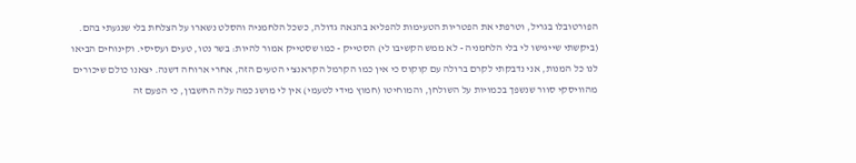הפורטובלו בגריל, וטרפתי את הפטריות הטעימות להפליא בהנאה גדולה, כשכל הלחמניה והסלט נשארו על הצלחת בלי שנגעתי בהם. (ביקשתי שייגישו לי בלי הלחמניה - לא ממש הקשיבו לי) הסטייק - כמו שסטייק אמור להיות: בשר נטו, טעים ועסיסי. וקינוחים הביאו לנו כל המנות, אני נדבקתי לקרם ברולה עם קוקוס כי אין כמו הקרמל הקראנצ'י הטעים הזה, אחרי ארוחה דשנה. יצאנו כולם שיכורים מהוויסקי סוור שנשפך בכמויות על השולחן, והמוחיטו (חמוץ מידי לטעמי) אין לי מושג כמה עלה החשבון, כי הפעם זה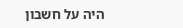היה על חשבון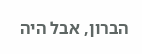הברון, אבל היה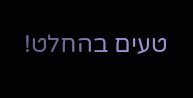טעים בהחלט!